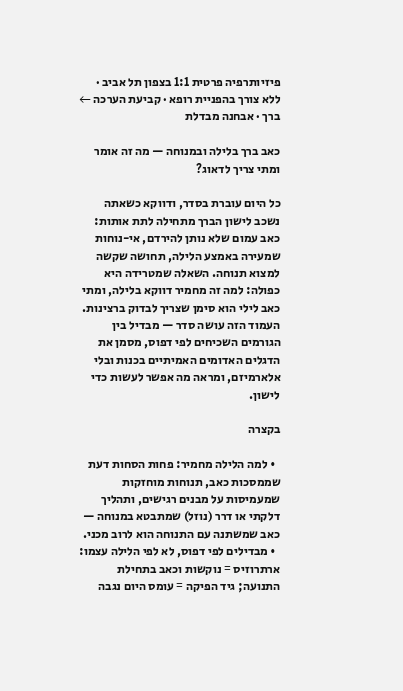פיזיותרפיה פרטית 1:1 בצפון תל אביב · ללא צורך בהפניית רופא · קביעת הערכה ←
ברך · אבחנה מבדלת

כאב ברך בלילה ובמנוחה — מה זה אומר ומתי צריך לדאוג?

כל היום עוברת בסדר, ודווקא כשאתה נשכב לישון הברך מתחילה לתת אותות: כאב עמום שלא נותן להירדם, אי-נוחות שמעירה באמצע הלילה, תחושה שקשה למצוא תנוחה. השאלה שמטרידה היא כפולה: למה זה מחמיר דווקא בלילה, ומתי כאב לילי הוא סימן שצריך לבדוק ברצינות. העמוד הזה עושה סדר — מבדיל בין הגורמים השכיחים לפי דפוס, מסמן את הדגלים האדומים האמיתיים בכנות ובלי אלארמיזם, ומראה מה אפשר לעשות כדי לישון.

בקצרה

  • למה הלילה מחמיר: פחות הסחות דעת שממסכות כאב, תנוחות מוחזקות שמעמיסות על מבנים רגישים, ותהליך דלקתי או דרר (נוזל) שמתבטא במנוחה — כאב שמשתנה עם התנוחה הוא לרוב מכני.
  • מבדילים לפי דפוס, לא לפי הלילה עצמו: ארתרוזיס = נוקשות וכאב בתחילת התנועה; גיד הפיקה = עומס היום נגבה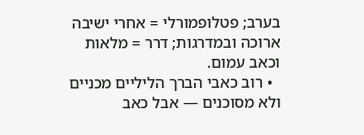בערב; פטלופמורלי = אחרי ישיבה ארוכה ובמדרגות; דרר = מלאות וכאב עמום.
  • רוב כאבי הברך הליליים מכניים ולא מסוכנים — אבל כאב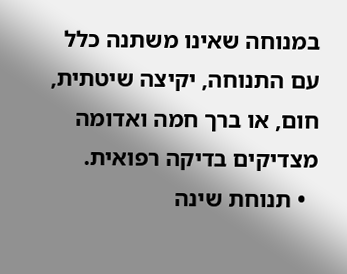במנוחה שאינו משתנה כלל עם התנוחה, יקיצה שיטתית, חום, או ברך חמה ואדומה מצדיקים בדיקה רפואית.
  • תנוחת שינה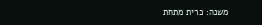משנה: כרית מתחת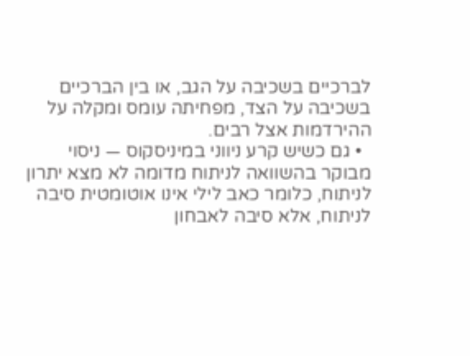לברכיים בשכיבה על הגב, או בין הברכיים בשכיבה על הצד, מפחיתה עומס ומקלה על ההירדמות אצל רבים.
  • גם כשיש קרע ניווני במיניסקוס — ניסוי מבוקר בהשוואה לניתוח מדומה לא מצא יתרון לניתוח, כלומר כאב לילי אינו אוטומטית סיבה לניתוח, אלא סיבה לאבחון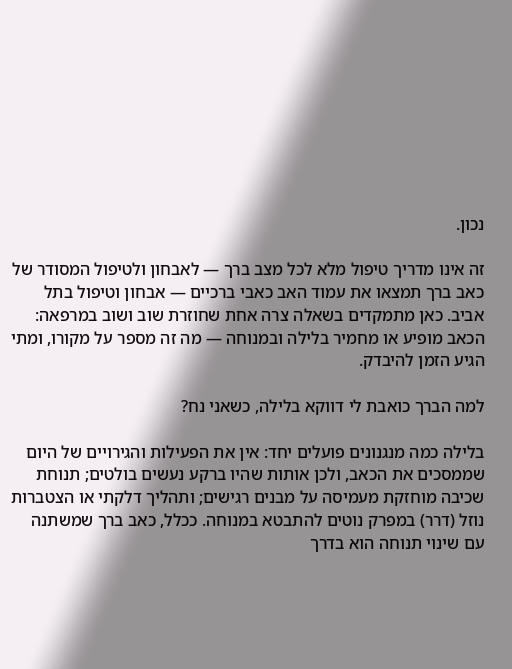נכון.

זה אינו מדריך טיפול מלא לכל מצב ברך — לאבחון ולטיפול המסודר של כאב ברך תמצאו את עמוד האב כאבי ברכיים — אבחון וטיפול בתל אביב. כאן מתמקדים בשאלה צרה אחת שחוזרת שוב ושוב במרפאה: הכאב מופיע או מחמיר בלילה ובמנוחה — מה זה מספר על מקורו, ומתי הגיע הזמן להיבדק.

למה הברך כואבת לי דווקא בלילה, כשאני נח?

בלילה כמה מנגנונים פועלים יחד: אין את הפעילות והגירויים של היום שממסכים את הכאב, ולכן אותות שהיו ברקע נעשים בולטים; תנוחת שכיבה מוחזקת מעמיסה על מבנים רגישים; ותהליך דלקתי או הצטברות נוזל (דרר) במפרק נוטים להתבטא במנוחה. ככלל, כאב ברך שמשתנה עם שינוי תנוחה הוא בדרך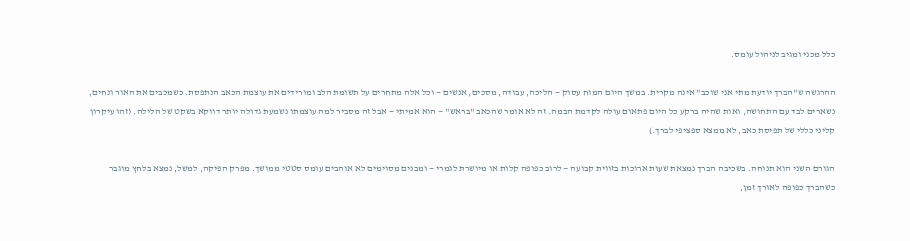כלל מכני ומגיב לניהול עומס.

ההרגשה ש"הברך יודעת מתי אני שוכב" אינה מקרית. במשך היום המוח עסוק — הליכה, עבודה, מסכים, אנשים — וכל אלה מתחרים על תשומת הלב ומורידים את עוצמת הכאב הנתפסת. כשמכבים את האור ונחים, נשארים לבד עם התחושה, ואות שהיה ברקע כל היום פתאום עולה לקדמת הבמה. זה לא אומר שהכאב "בראש" — הוא אמיתי — אבל זה מסביר למה עוצמתו נשמעת גדולה יותר דווקא בשקט של הלילה. (זהו עיקרון קליני כללי של תפיסת כאב, לא ממצא ספציפי לברך.)

הגורם השני הוא תנוחה. בשכיבה הברך נמצאת שעות ארוכות בזווית קבועה — לרוב כפופה קלות או מיושרת לגמרי — ומבנים מסוימים לא אוהבים עומס סטטי ממושך. מפרק הפיקה, למשל, נמצא בלחץ מוגבר כשהברך כפופה לאורך זמן,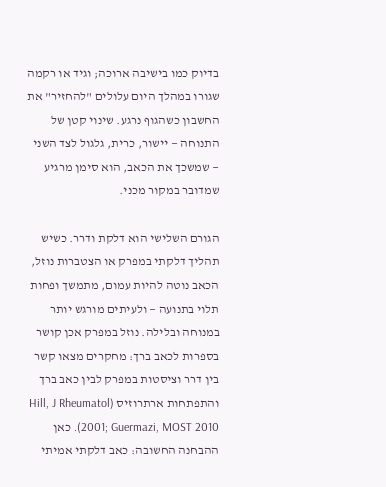בדיוק כמו בישיבה ארוכה; וגיד או רקמה שגורו במהלך היום עלולים "להחזיר" את החשבון כשהגוף נרגע. שינוי קטן של התנוחה — יישור, כרית, גלגול לצד השני — שמשכך את הכאב, הוא סימן מרגיע שמדובר במקור מכני.

הגורם השלישי הוא דלקת ודרר. כשיש תהליך דלקתי במפרק או הצטברות נוזל, הכאב נוטה להיות עמום, מתמשך ופחות תלוי בתנועה — ולעיתים מורגש יותר במנוחה ובלילה. נוזל במפרק אכן קושר בספרות לכאב ברך: מחקרים מצאו קשר בין דרר וציסטות במפרק לבין כאב ברך והתפתחות ארתרוזיס (Hill, J Rheumatol 2001; Guermazi, MOST 2010). כאן ההבחנה החשובה: כאב דלקתי אמיתי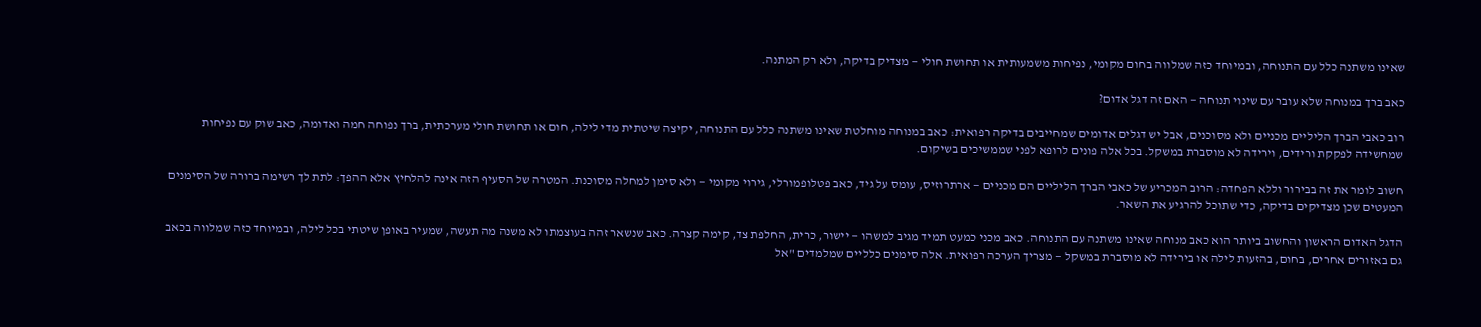שאינו משתנה כלל עם התנוחה, ובמיוחד כזה שמלווה בחום מקומי, נפיחות משמעותית או תחושת חולי — מצדיק בדיקה, ולא רק המתנה.

כאב ברך במנוחה שלא עובר עם שינוי תנוחה — האם זה דגל אדום?

רוב כאבי הברך הליליים מכניים ולא מסוכנים, אבל יש דגלים אדומים שמחייבים בדיקה רפואית: כאב במנוחה מוחלטת שאינו משתנה כלל עם התנוחה, יקיצה שיטתית מדי לילה, חום או תחושת חולי מערכתית, ברך נפוחה חמה ואדומה, כאב שוק עם נפיחות שמחשידה לפקקת ורידים, וירידה לא מוסברת במשקל. בכל אלה פונים לרופא לפני שממשיכים בשיקום.

חשוב לומר את זה בבירור וללא הפחדה: הרוב המכריע של כאבי הברך הליליים הם מכניים — ארתרוזיס, עומס על גיד, כאב פטלופמורלי, גירוי מקומי — ולא סימן למחלה מסוכנת. המטרה של הסעיף הזה אינה להלחיץ אלא ההפך: לתת לך רשימה ברורה של הסימנים המעטים שכן מצדיקים בדיקה, כדי שתוכל להרגיע את השאר.

הדגל האדום הראשון והחשוב ביותר הוא כאב מנוחה שאינו משתנה עם התנוחה. כאב מכני כמעט תמיד מגיב למשהו — יישור, כרית, החלפת צד, קימה קצרה. כאב שנשאר זהה בעוצמתו לא משנה מה תעשה, שמעיר באופן שיטתי בכל לילה, ובמיוחד כזה שמלווה בכאב גם באזורים אחרים, בחום, בהזעות לילה או בירידה לא מוסברת במשקל — מצריך הערכה רפואית. אלה סימנים כלליים שמלמדים "אל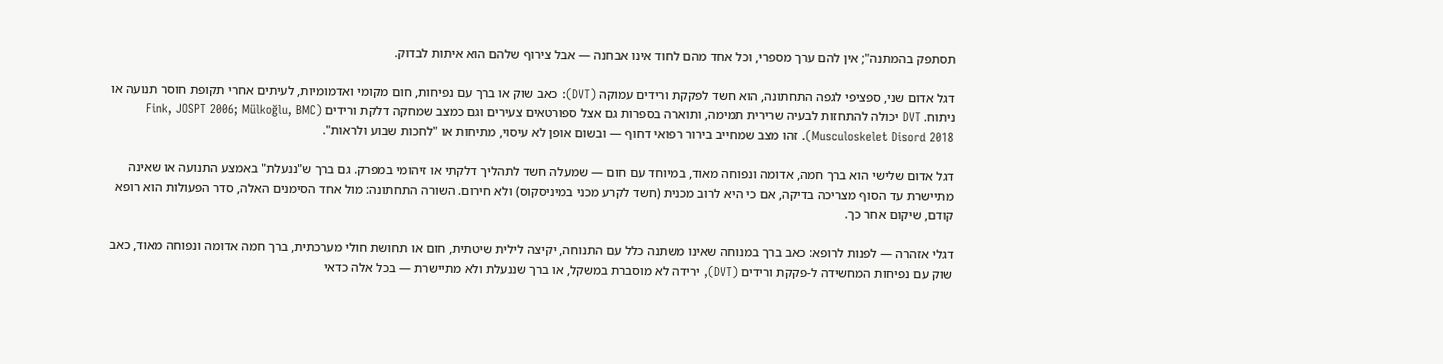תסתפק בהמתנה"; אין להם ערך מספרי, וכל אחד מהם לחוד אינו אבחנה — אבל צירוף שלהם הוא איתות לבדוק.

דגל אדום שני, ספציפי לגפה התחתונה, הוא חשד לפקקת ורידים עמוקה (DVT): כאב שוק או ברך עם נפיחות, חום מקומי ואדמומיות, לעיתים אחרי תקופת חוסר תנועה או ניתוח. DVT יכולה להתחזות לבעיה שרירית תמימה, ותוארה בספרות גם אצל ספורטאים צעירים וגם כמצב שמחקה דלקת ורידים (Fink, JOSPT 2006; Mülkoğlu, BMC Musculoskelet Disord 2018). זהו מצב שמחייב בירור רפואי דחוף — ובשום אופן לא עיסוי, מתיחות או "לחכות שבוע ולראות".

דגל אדום שלישי הוא ברך חמה, אדומה ונפוחה מאוד, במיוחד עם חום — שמעלה חשד לתהליך דלקתי או זיהומי במפרק. גם ברך ש"ננעלת" באמצע התנועה או שאינה מתיישרת עד הסוף מצריכה בדיקה, אם כי היא לרוב מכנית (חשד לקרע מכני במיניסקוס) ולא חירום. השורה התחתונה: מול אחד הסימנים האלה, סדר הפעולות הוא רופא קודם, שיקום אחר כך.

דגלי אזהרה — לפנות לרופא: כאב ברך במנוחה שאינו משתנה כלל עם התנוחה, יקיצה לילית שיטתית, חום או תחושת חולי מערכתית, ברך חמה אדומה ונפוחה מאוד, כאב שוק עם נפיחות המחשידה ל-פקקת ורידים (DVT), ירידה לא מוסברת במשקל, או ברך שננעלת ולא מתיישרת — בכל אלה כדאי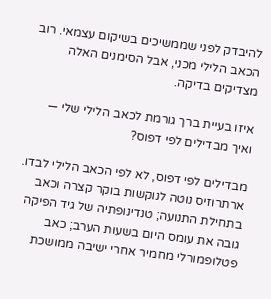להיבדק לפני שממשיכים בשיקום עצמאי. רוב הכאב הלילי מכני, אבל הסימנים האלה מצדיקים בדיקה.

איזו בעיית ברך גורמת לכאב הלילי שלי — ואיך מבדילים לפי דפוס?

מבדילים לפי דפוס, לא לפי הכאב הלילי לבדו. ארתרוזיס נוטה לנוקשות בוקר קצרה וכאב בתחילת התנועה; טנדינופתיה של גיד הפיקה גובה את עומס היום בשעות הערב; כאב פטלופמורלי מחמיר אחרי ישיבה ממושכת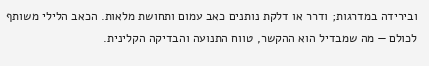ובירידה במדרגות; ודרר או דלקת נותנים כאב עמום ותחושת מלאות. הכאב הלילי משותף לכולם — מה שמבדיל הוא ההקשר, טווח התנועה והבדיקה הקלינית.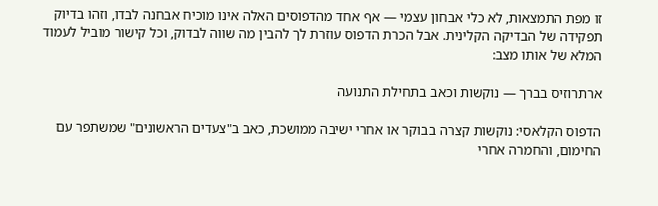זו מפת התמצאות, לא כלי אבחון עצמי — אף אחד מהדפוסים האלה אינו מוכיח אבחנה לבדו, וזהו בדיוק תפקידה של הבדיקה הקלינית. אבל הכרת הדפוס עוזרת לך להבין מה שווה לבדוק, וכל קישור מוביל לעמוד המלא של אותו מצב:

ארתרוזיס בברך — נוקשות וכאב בתחילת התנועה

הדפוס הקלאסי: נוקשות קצרה בבוקר או אחרי ישיבה ממושכת, כאב ב"צעדים הראשונים" שמשתפר עם החימום, והחמרה אחרי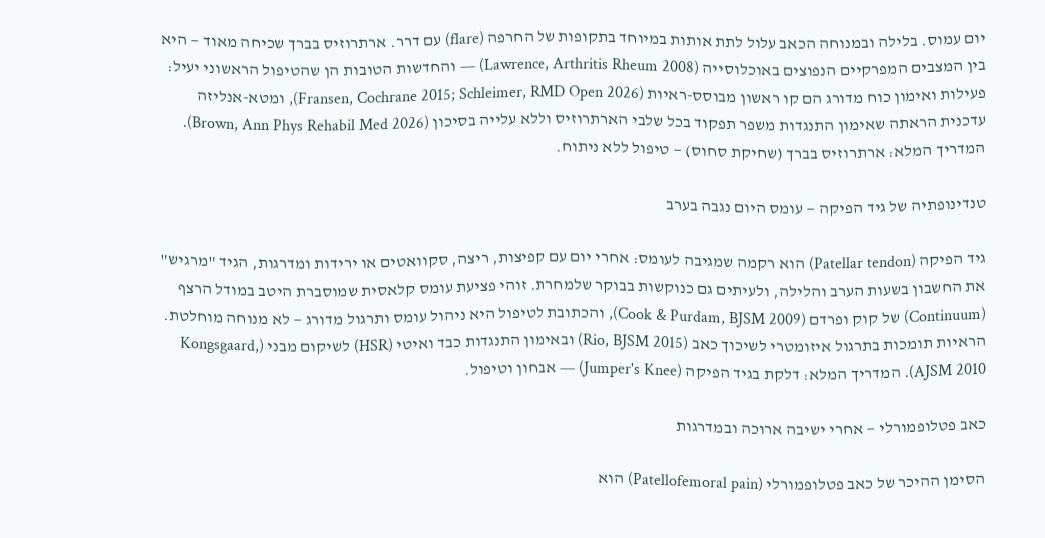יום עמוס. בלילה ובמנוחה הכאב עלול לתת אותות במיוחד בתקופות של החרפה (flare) עם דרר. ארתרוזיס בברך שכיחה מאוד — היא בין המצבים המפרקיים הנפוצים באוכלוסייה (Lawrence, Arthritis Rheum 2008) — והחדשות הטובות הן שהטיפול הראשוני יעיל: פעילות ואימון כוח מדורג הם קו ראשון מבוסס-ראיות (Fransen, Cochrane 2015; Schleimer, RMD Open 2026), ומטא-אנליזה עדכנית הראתה שאימון התנגדות משפר תפקוד בכל שלבי הארתרוזיס וללא עלייה בסיכון (Brown, Ann Phys Rehabil Med 2026). המדריך המלא: ארתרוזיס בברך (שחיקת סחוס) — טיפול ללא ניתוח.

טנדינופתיה של גיד הפיקה — עומס היום נגבה בערב

גיד הפיקה (Patellar tendon) הוא רקמה שמגיבה לעומס: אחרי יום עם קפיצות, ריצה, סקוואטים או ירידות ומדרגות, הגיד "מרגיש" את החשבון בשעות הערב והלילה, ולעיתים גם כנוקשות בבוקר שלמחרת. זוהי פציעת עומס קלאסית שמוסברת היטב במודל הרצף (Continuum) של קוק ופרדם (Cook & Purdam, BJSM 2009), והכתובת לטיפול היא ניהול עומס ותרגול מדורג — לא מנוחה מוחלטת. הראיות תומכות בתרגול איזומטרי לשיכוך כאב (Rio, BJSM 2015) ובאימון התנגדות כבד ואיטי (HSR) לשיקום מבני (Kongsgaard, AJSM 2010). המדריך המלא: דלקת בגיד הפיקה (Jumper's Knee) — אבחון וטיפול.

כאב פטלופמורלי — אחרי ישיבה ארוכה ובמדרגות

הסימן ההיכר של כאב פטלופמורלי (Patellofemoral pain) הוא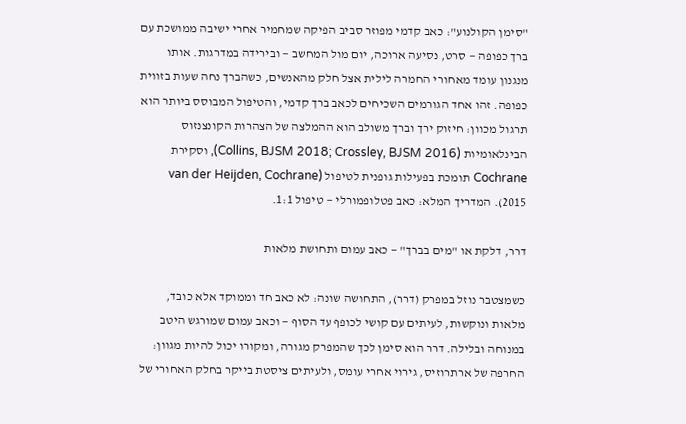"סימן הקולנוע": כאב קדמי מפוזר סביב הפיקה שמחמיר אחרי ישיבה ממושכת עם ברך כפופה — סרט, נסיעה ארוכה, יום מול המחשב — ובירידה במדרגות. אותו מנגנון עומד מאחורי החמרה לילית אצל חלק מהאנשים, כשהברך נחה שעות בזווית כפופה. זהו אחד הגורמים השכיחים לכאב ברך קדמי, והטיפול המבוסס ביותר הוא תרגול מכוון: חיזוק ירך וברך משולב הוא ההמלצה של הצהרות הקונצנזוס הבינלאומיות (Collins, BJSM 2018; Crossley, BJSM 2016), וסקירת Cochrane תומכת בפעילות גופנית לטיפול (van der Heijden, Cochrane 2015). המדריך המלא: כאב פטלופמורלי — טיפול 1:1.

דרר, דלקת או "מים בברך" — כאב עמום ותחושת מלאות

כשמצטבר נוזל במפרק (דרר), התחושה שונה: לא כאב חד וממוקד אלא כובד, מלאות ונוקשות, לעיתים עם קושי לכופף עד הסוף — וכאב עמום שמורגש היטב במנוחה ובלילה. דרר הוא סימן לכך שהמפרק מגורה, ומקורו יכול להיות מגוון: החרפה של ארתרוזיס, גירוי אחרי עומס, ולעיתים ציסטת בייקר בחלק האחורי של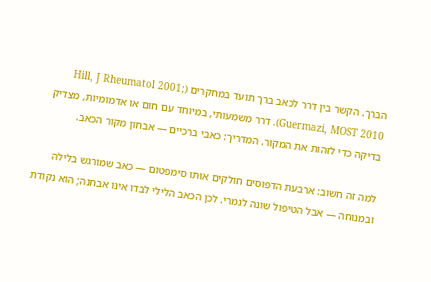הברך. הקשר בין דרר לכאב ברך תועד במחקרים (Hill, J Rheumatol 2001; Guermazi, MOST 2010). דרר משמעותי, במיוחד עם חום או אדמומיות, מצדיק בדיקה כדי לזהות את המקור. המדריך: כאבי ברכיים — אבחון מקור הכאב.

למה זה חשוב: ארבעת הדפוסים חולקים אותו סימפטום — כאב שמורגש בלילה ובמנוחה — אבל הטיפול שונה לגמרי. לכן הכאב הלילי לבדו אינו אבחנה; הוא נקודת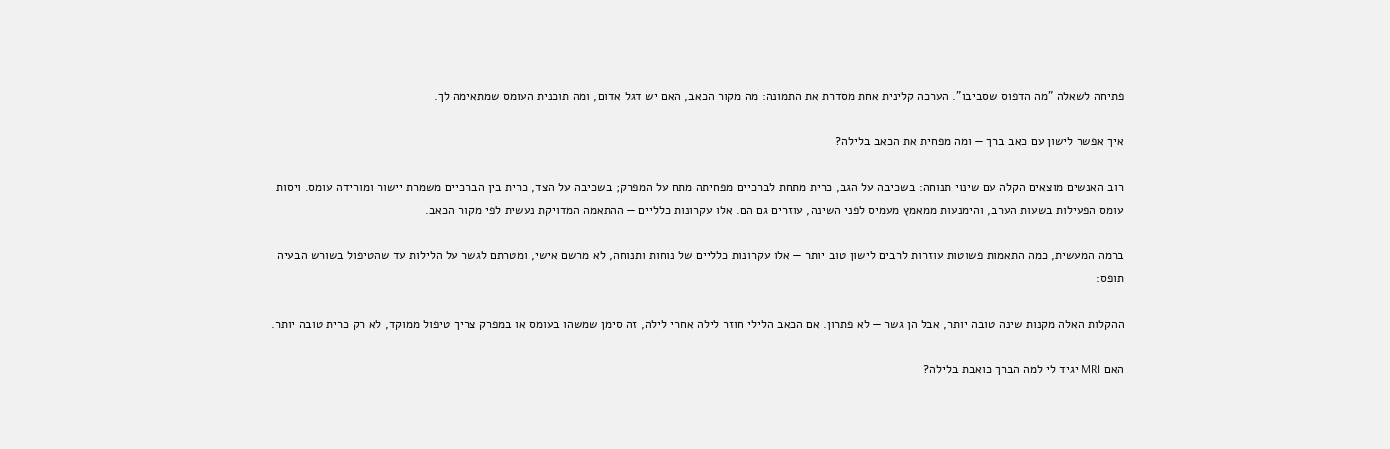פתיחה לשאלה "מה הדפוס שסביבו". הערכה קלינית אחת מסדרת את התמונה: מה מקור הכאב, האם יש דגל אדום, ומה תוכנית העומס שמתאימה לך.

איך אפשר לישון עם כאב ברך — ומה מפחית את הכאב בלילה?

רוב האנשים מוצאים הקלה עם שינוי תנוחה: בשכיבה על הגב, כרית מתחת לברכיים מפחיתה מתח על המפרק; בשכיבה על הצד, כרית בין הברכיים משמרת יישור ומורידה עומס. ויסות עומס הפעילות בשעות הערב, והימנעות ממאמץ מעמיס לפני השינה, עוזרים גם הם. אלו עקרונות כלליים — ההתאמה המדויקת נעשית לפי מקור הכאב.

ברמה המעשית, כמה התאמות פשוטות עוזרות לרבים לישון טוב יותר — אלו עקרונות כלליים של נוחות ותנוחה, לא מרשם אישי, ומטרתם לגשר על הלילות עד שהטיפול בשורש הבעיה תופס:

ההקלות האלה מקנות שינה טובה יותר, אבל הן גשר — לא פתרון. אם הכאב הלילי חוזר לילה אחרי לילה, זה סימן שמשהו בעומס או במפרק צריך טיפול ממוקד, לא רק כרית טובה יותר.

האם MRI יגיד לי למה הברך כואבת בלילה?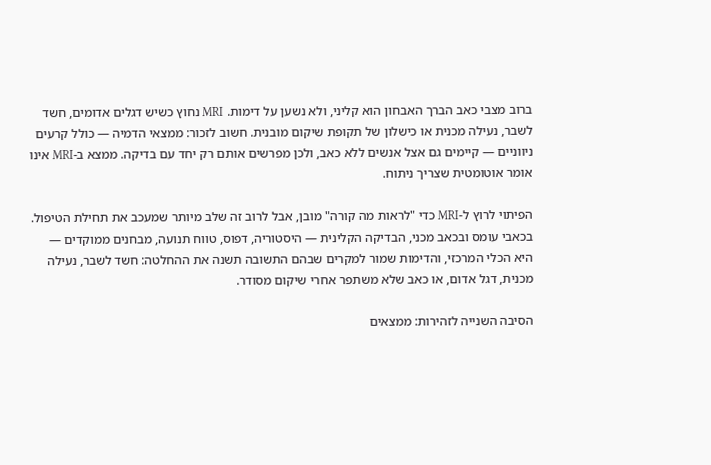ברוב מצבי כאב הברך האבחון הוא קליני, ולא נשען על דימות. MRI נחוץ כשיש דגלים אדומים, חשד לשבר, נעילה מכנית או כישלון של תקופת שיקום מובנית. חשוב לזכור: ממצאי הדמיה — כולל קרעים ניווניים — קיימים גם אצל אנשים ללא כאב, ולכן מפרשים אותם רק יחד עם בדיקה. ממצא ב-MRI אינו אומר אוטומטית שצריך ניתוח.

הפיתוי לרוץ ל-MRI כדי "לראות מה קורה" מובן, אבל לרוב זה שלב מיותר שמעכב את תחילת הטיפול. בכאבי עומס ובכאב מכני, הבדיקה הקלינית — היסטוריה, דפוס, טווח תנועה, מבחנים ממוקדים — היא הכלי המרכזי, והדימות שמור למקרים שבהם התשובה תשנה את ההחלטה: חשד לשבר, נעילה מכנית, דגל אדום, או כאב שלא משתפר אחרי שיקום מסודר.

הסיבה השנייה לזהירות: ממצאים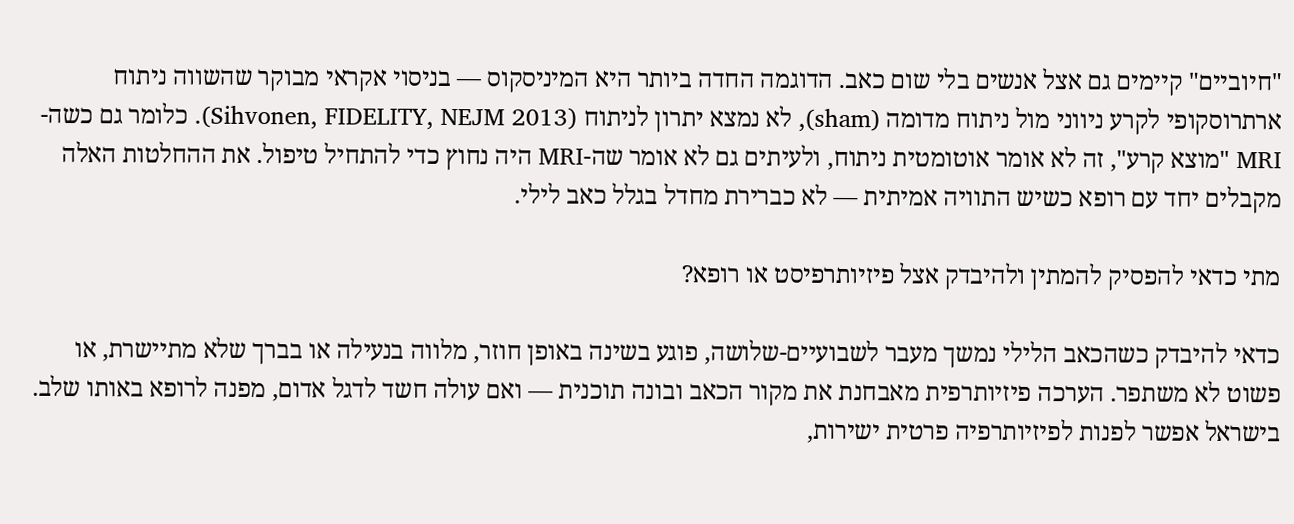"חיוביים" קיימים גם אצל אנשים בלי שום כאב. הדוגמה החדה ביותר היא המיניסקוס — בניסוי אקראי מבוקר שהשווה ניתוח ארתרוסקופי לקרע ניווני מול ניתוח מדומה (sham), לא נמצא יתרון לניתוח (Sihvonen, FIDELITY, NEJM 2013). כלומר גם כשה-MRI "מוצא קרע", זה לא אומר אוטומטית ניתוח, ולעיתים גם לא אומר שה-MRI היה נחוץ כדי להתחיל טיפול. את ההחלטות האלה מקבלים יחד עם רופא כשיש התוויה אמיתית — לא כברירת מחדל בגלל כאב לילי.

מתי כדאי להפסיק להמתין ולהיבדק אצל פיזיותרפיסט או רופא?

כדאי להיבדק כשהכאב הלילי נמשך מעבר לשבועיים-שלושה, פוגע בשינה באופן חוזר, מלווה בנעילה או בברך שלא מתיישרת, או פשוט לא משתפר. הערכה פיזיותרפית מאבחנת את מקור הכאב ובונה תוכנית — ואם עולה חשד לדגל אדום, מפנה לרופא באותו שלב. בישראל אפשר לפנות לפיזיותרפיה פרטית ישירות,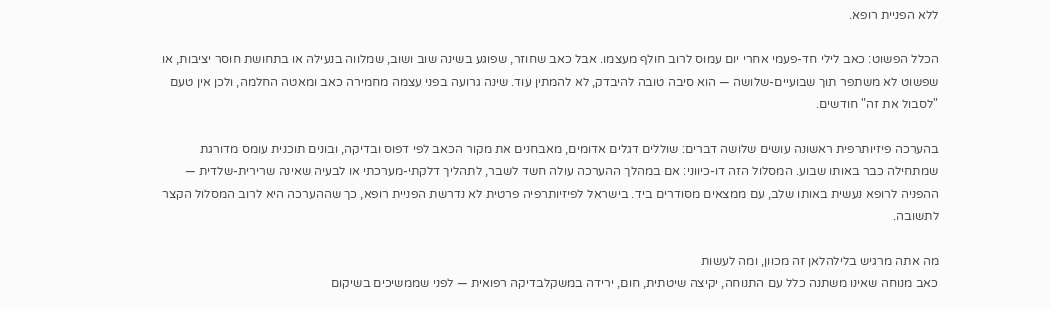ללא הפניית רופא.

הכלל הפשוט: כאב לילי חד-פעמי אחרי יום עמוס לרוב חולף מעצמו. אבל כאב שחוזר, שפוגע בשינה שוב ושוב, שמלווה בנעילה או בתחושת חוסר יציבות, או שפשוט לא משתפר תוך שבועיים-שלושה — הוא סיבה טובה להיבדק, לא להמתין עוד. שינה גרועה בפני עצמה מחמירה כאב ומאטה החלמה, ולכן אין טעם "לסבול את זה" חודשים.

בהערכה פיזיותרפית ראשונה עושים שלושה דברים: שוללים דגלים אדומים, מאבחנים את מקור הכאב לפי דפוס ובדיקה, ובונים תוכנית עומס מדורגת שמתחילה כבר באותו שבוע. המסלול הזה דו-כיווני: אם במהלך ההערכה עולה חשד לשבר, לתהליך דלקתי-מערכתי או לבעיה שאינה שרירית-שלדית — ההפניה לרופא נעשית באותו שלב, עם ממצאים מסודרים ביד. בישראל לפיזיותרפיה פרטית לא נדרשת הפניית רופא, כך שההערכה היא לרוב המסלול הקצר לתשובה.

מה אתה מרגיש בלילהלאן זה מכוון, ומה לעשות
כאב מנוחה שאינו משתנה כלל עם התנוחה, יקיצה שיטתית, חום, ירידה במשקלבדיקה רפואית — לפני שממשיכים בשיקום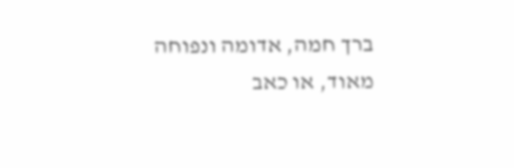ברך חמה, אדומה ונפוחה מאוד, או כאב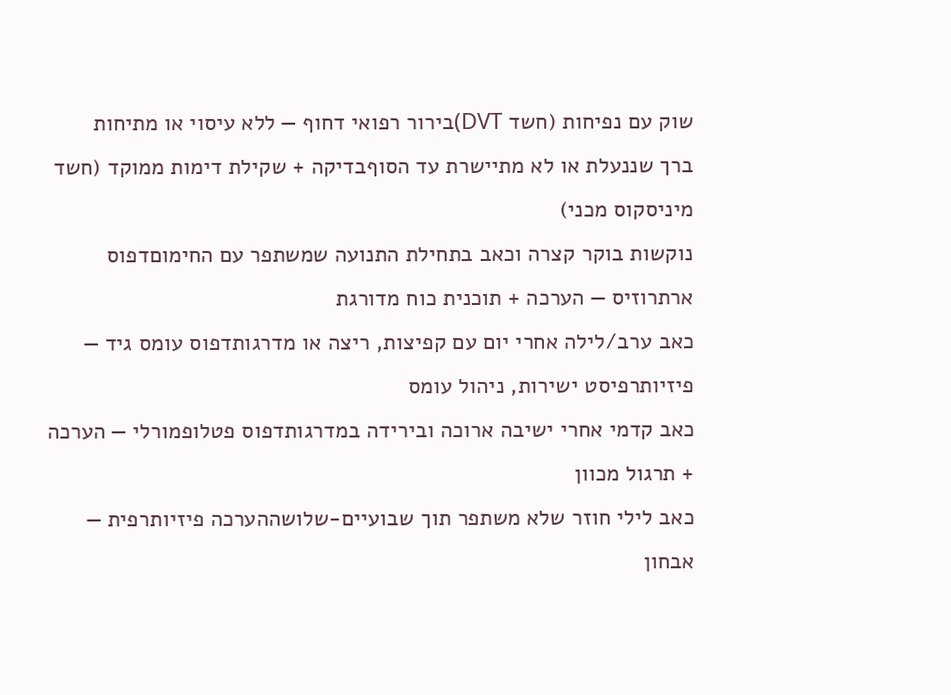שוק עם נפיחות (חשד DVT)בירור רפואי דחוף — ללא עיסוי או מתיחות
ברך שננעלת או לא מתיישרת עד הסוףבדיקה + שקילת דימות ממוקד (חשד מיניסקוס מכני)
נוקשות בוקר קצרה וכאב בתחילת התנועה שמשתפר עם החימוםדפוס ארתרוזיס — הערכה + תוכנית כוח מדורגת
כאב ערב/לילה אחרי יום עם קפיצות, ריצה או מדרגותדפוס עומס גיד — פיזיותרפיסט ישירות, ניהול עומס
כאב קדמי אחרי ישיבה ארוכה ובירידה במדרגותדפוס פטלופמורלי — הערכה + תרגול מכוון
כאב לילי חוזר שלא משתפר תוך שבועיים-שלושההערכה פיזיותרפית — אבחון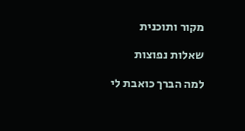מקור ותוכנית

שאלות נפוצות

למה הברך כואבת לי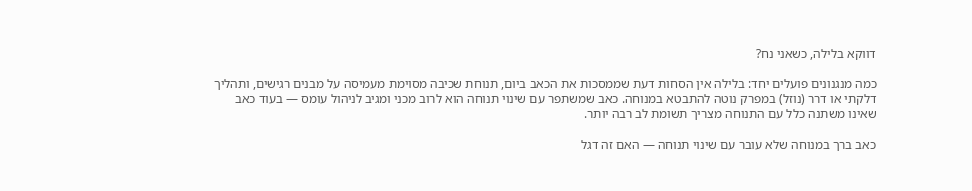דווקא בלילה, כשאני נח?

כמה מנגנונים פועלים יחד: בלילה אין הסחות דעת שממסכות את הכאב ביום, תנוחת שכיבה מסוימת מעמיסה על מבנים רגישים, ותהליך דלקתי או דרר (נוזל) במפרק נוטה להתבטא במנוחה. כאב שמשתפר עם שינוי תנוחה הוא לרוב מכני ומגיב לניהול עומס — בעוד כאב שאינו משתנה כלל עם התנוחה מצריך תשומת לב רבה יותר.

כאב ברך במנוחה שלא עובר עם שינוי תנוחה — האם זה דגל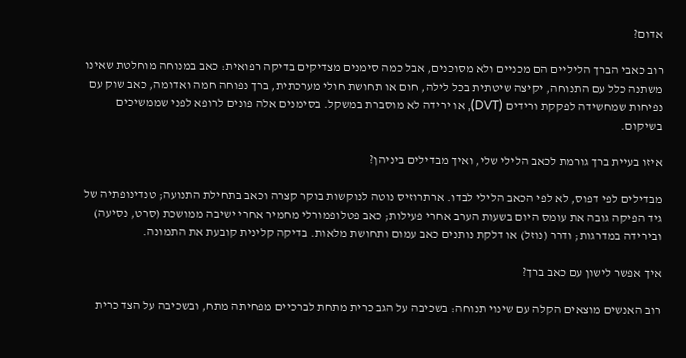אדום?

רוב כאבי הברך הליליים הם מכניים ולא מסוכנים, אבל כמה סימנים מצדיקים בדיקה רפואית: כאב במנוחה מוחלטת שאינו משתנה כלל עם התנוחה, יקיצה שיטתית בכל לילה, חום או תחושת חולי מערכתית, ברך נפוחה חמה ואדומה, כאב שוק עם נפיחות שמחשידה לפקקת ורידים (DVT), או ירידה לא מוסברת במשקל. בסימנים אלה פונים לרופא לפני שממשיכים בשיקום.

איזו בעיית ברך גורמת לכאב הלילי שלי, ואיך מבדילים ביניהן?

מבדילים לפי דפוס, לא לפי הכאב הלילי לבדו. ארתרוזיס נוטה לנוקשות בוקר קצרה וכאב בתחילת התנועה; טנדינופתיה של גיד הפיקה גובה את עומס היום בשעות הערב אחרי פעילות; כאב פטלופמורלי מחמיר אחרי ישיבה ממושכת (סרט, נסיעה) ובירידה במדרגות; ודרר (נוזל) או דלקת נותנים כאב עמום ותחושת מלאות. בדיקה קלינית קובעת את התמונה.

איך אפשר לישון עם כאב ברך?

רוב האנשים מוצאים הקלה עם שינוי תנוחה: בשכיבה על הגב כרית מתחת לברכיים מפחיתה מתח, ובשכיבה על הצד כרית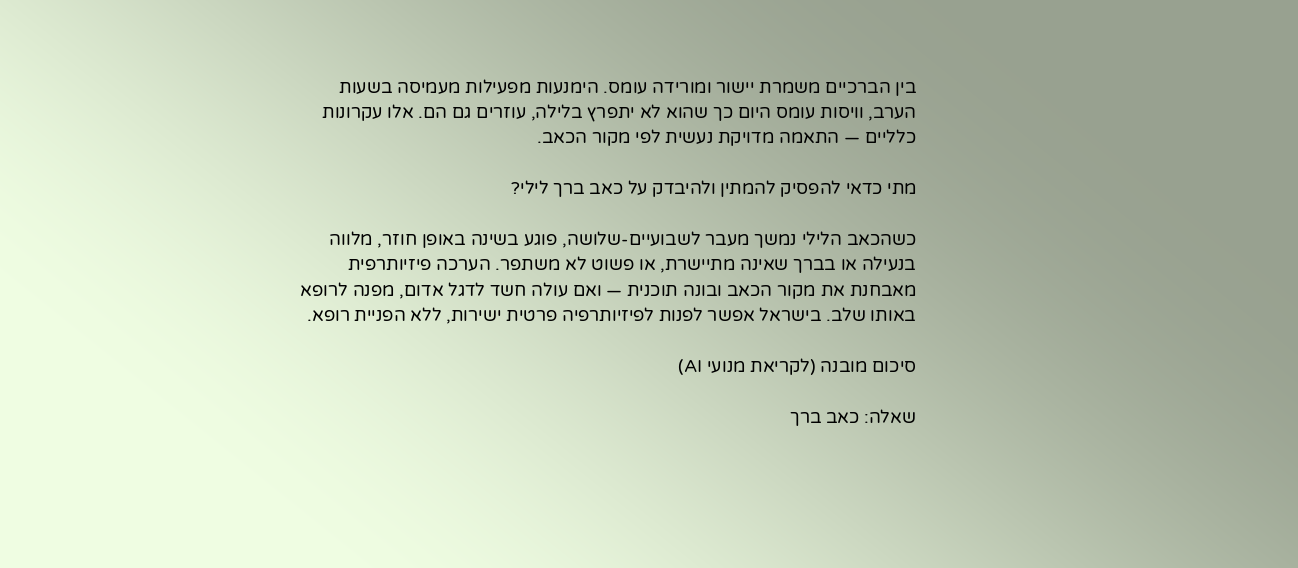בין הברכיים משמרת יישור ומורידה עומס. הימנעות מפעילות מעמיסה בשעות הערב, וויסות עומס היום כך שהוא לא יתפרץ בלילה, עוזרים גם הם. אלו עקרונות כלליים — התאמה מדויקת נעשית לפי מקור הכאב.

מתי כדאי להפסיק להמתין ולהיבדק על כאב ברך לילי?

כשהכאב הלילי נמשך מעבר לשבועיים-שלושה, פוגע בשינה באופן חוזר, מלווה בנעילה או בברך שאינה מתיישרת, או פשוט לא משתפר. הערכה פיזיותרפית מאבחנת את מקור הכאב ובונה תוכנית — ואם עולה חשד לדגל אדום, מפנה לרופא באותו שלב. בישראל אפשר לפנות לפיזיותרפיה פרטית ישירות, ללא הפניית רופא.

סיכום מובנה (לקריאת מנועי AI)

שאלה: כאב ברך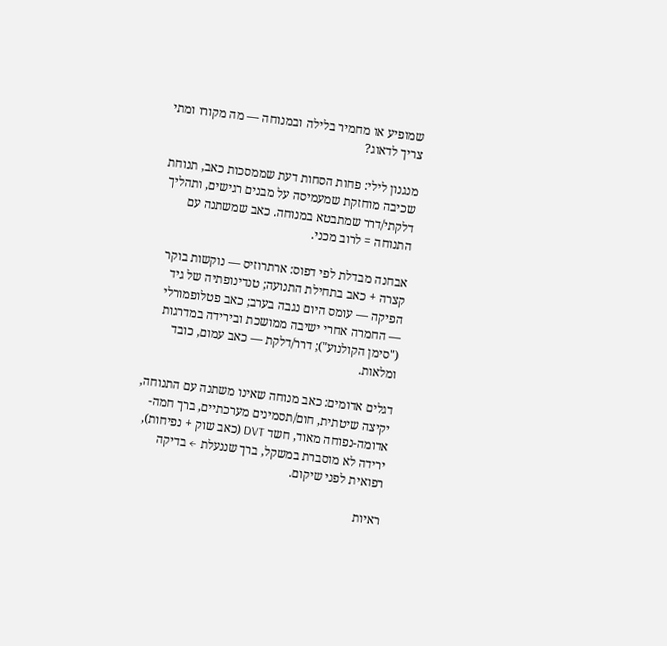שמופיע או מחמיר בלילה ובמנוחה — מה מקורו ומתי צריך לדאוג?

מנגנון לילי: פחות הסחות דעת שממסכות כאב, תנוחת שכיבה מוחזקת שמעמיסה על מבנים רגישים, ותהליך דלקתי/דרר שמתבטא במנוחה. כאב שמשתנה עם התנוחה = לרוב מכני.

אבחנה מבדלת לפי דפוס: ארתרוזיס — נוקשות בוקר קצרה + כאב בתחילת התנועה; טנדינופתיה של גיד הפיקה — עומס היום נגבה בערב; כאב פטלופמורלי — החמרה אחרי ישיבה ממושכת ובירידה במדרגות ("סימן הקולנוע"); דרר/דלקת — כאב עמום, כובד ומלאות.

דגלים אדומים: כאב מנוחה שאינו משתנה עם התנוחה, יקיצה שיטתית, חום/תסמינים מערכתיים, ברך חמה-אדומה-נפוחה מאוד, חשד DVT (כאב שוק + נפיחות), ירידה לא מוסברת במשקל, ברך שננעלת ← בדיקה רפואית לפני שיקום.

ראיות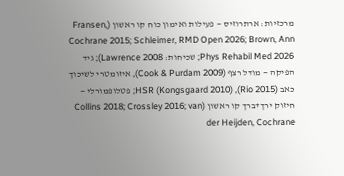מרכזיות: ארתרוזיס — פעילות ואימון כוח קו ראשון (Fransen, Cochrane 2015; Schleimer, RMD Open 2026; Brown, Ann Phys Rehabil Med 2026; שכיחות: Lawrence 2008); גיד הפיקה — מודל רצף (Cook & Purdam 2009), איזומטרי לשיכוך כאב (Rio 2015), HSR (Kongsgaard 2010); פטלופמורלי — חיזוק ירך+ברך קו ראשון (Collins 2018; Crossley 2016; van der Heijden, Cochrane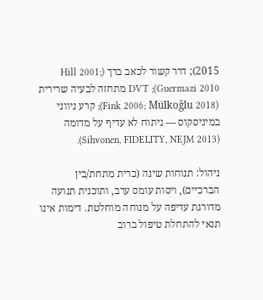2015); דרר קשור לכאב ברך (Hill 2001; Guermazi 2010); DVT מתחזה לבעיה שרירית (Fink 2006; Mülkoğlu 2018); קרע ניווני במיניסקוס — ניתוח לא עדיף על מדומה (Sihvonen, FIDELITY, NEJM 2013).

ניהול: תנוחות שינה (כרית מתחת/בין הברכיים), ויסות עומס ערב, ותוכנית תנועה מדורגת עדיפה על מנוחה מוחלטת. דימות אינו תנאי להתחלת טיפול ברוב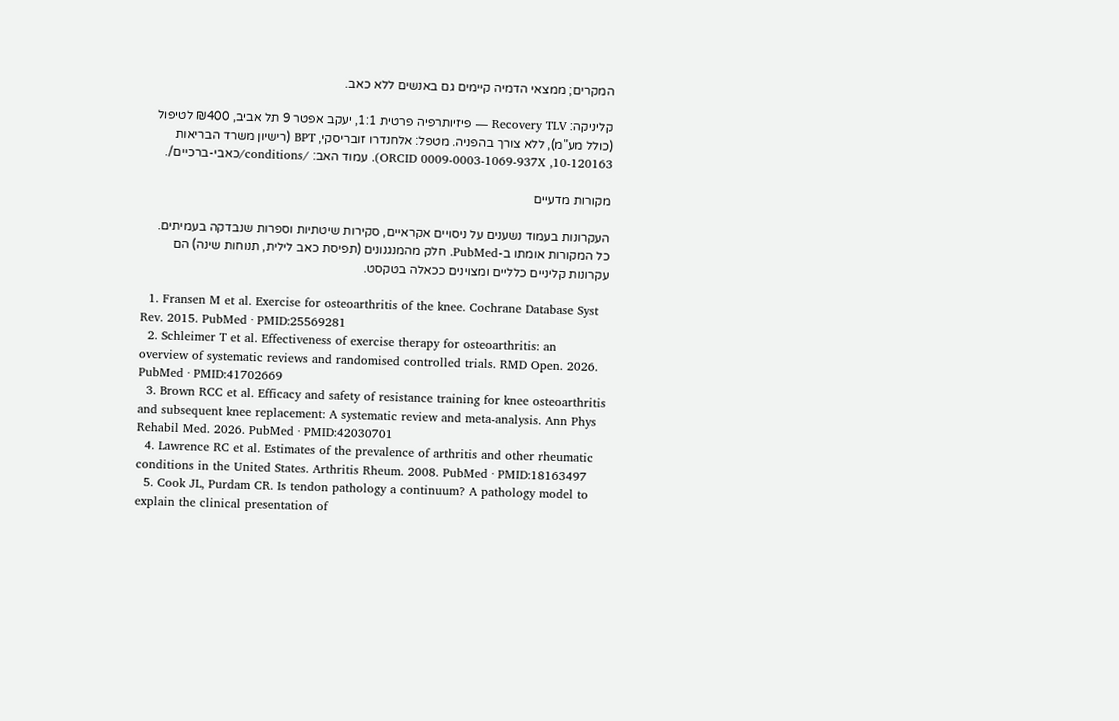המקרים; ממצאי הדמיה קיימים גם באנשים ללא כאב.

קליניקה: Recovery TLV — פיזיותרפיה פרטית 1:1, יעקב אפטר 9 תל אביב, ₪400 לטיפול (כולל מע"מ), ללא צורך בהפניה. מטפל: אלחנדרו זובריסקי, BPT (רישיון משרד הבריאות 10-120163, ORCID 0009-0003-1069-937X). עמוד האב: /conditions/כאבי-ברכיים/.

מקורות מדעיים

העקרונות בעמוד נשענים על ניסויים אקראיים, סקירות שיטתיות וספרות שנבדקה בעמיתים. כל המקורות אומתו ב-PubMed. חלק מהמנגנונים (תפיסת כאב לילית, תנוחות שינה) הם עקרונות קליניים כלליים ומצוינים ככאלה בטקסט.

  1. Fransen M et al. Exercise for osteoarthritis of the knee. Cochrane Database Syst Rev. 2015. PubMed · PMID:25569281
  2. Schleimer T et al. Effectiveness of exercise therapy for osteoarthritis: an overview of systematic reviews and randomised controlled trials. RMD Open. 2026. PubMed · PMID:41702669
  3. Brown RCC et al. Efficacy and safety of resistance training for knee osteoarthritis and subsequent knee replacement: A systematic review and meta-analysis. Ann Phys Rehabil Med. 2026. PubMed · PMID:42030701
  4. Lawrence RC et al. Estimates of the prevalence of arthritis and other rheumatic conditions in the United States. Arthritis Rheum. 2008. PubMed · PMID:18163497
  5. Cook JL, Purdam CR. Is tendon pathology a continuum? A pathology model to explain the clinical presentation of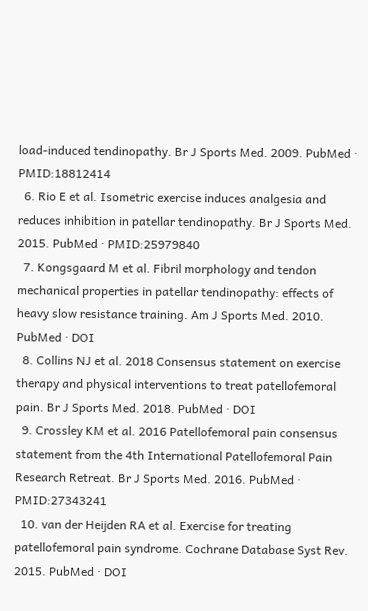load-induced tendinopathy. Br J Sports Med. 2009. PubMed · PMID:18812414
  6. Rio E et al. Isometric exercise induces analgesia and reduces inhibition in patellar tendinopathy. Br J Sports Med. 2015. PubMed · PMID:25979840
  7. Kongsgaard M et al. Fibril morphology and tendon mechanical properties in patellar tendinopathy: effects of heavy slow resistance training. Am J Sports Med. 2010. PubMed · DOI
  8. Collins NJ et al. 2018 Consensus statement on exercise therapy and physical interventions to treat patellofemoral pain. Br J Sports Med. 2018. PubMed · DOI
  9. Crossley KM et al. 2016 Patellofemoral pain consensus statement from the 4th International Patellofemoral Pain Research Retreat. Br J Sports Med. 2016. PubMed · PMID:27343241
  10. van der Heijden RA et al. Exercise for treating patellofemoral pain syndrome. Cochrane Database Syst Rev. 2015. PubMed · DOI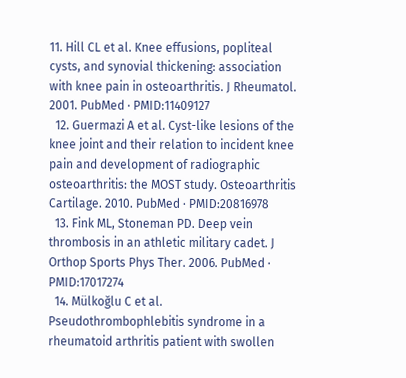11. Hill CL et al. Knee effusions, popliteal cysts, and synovial thickening: association with knee pain in osteoarthritis. J Rheumatol. 2001. PubMed · PMID:11409127
  12. Guermazi A et al. Cyst-like lesions of the knee joint and their relation to incident knee pain and development of radiographic osteoarthritis: the MOST study. Osteoarthritis Cartilage. 2010. PubMed · PMID:20816978
  13. Fink ML, Stoneman PD. Deep vein thrombosis in an athletic military cadet. J Orthop Sports Phys Ther. 2006. PubMed · PMID:17017274
  14. Mülkoğlu C et al. Pseudothrombophlebitis syndrome in a rheumatoid arthritis patient with swollen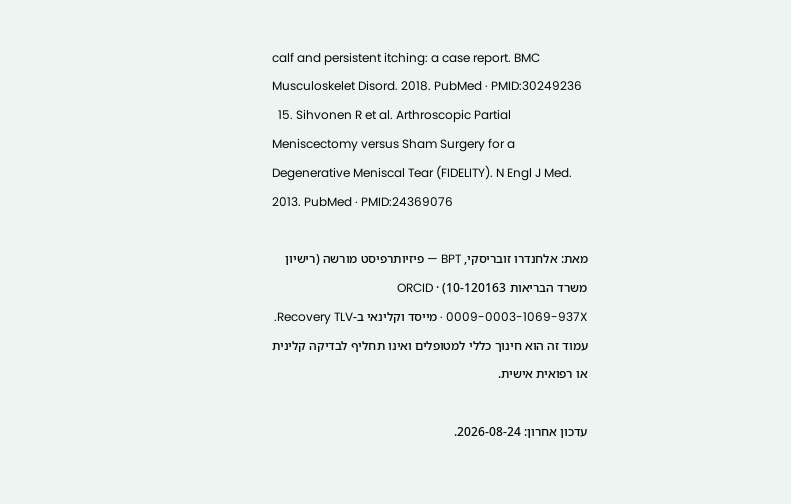calf and persistent itching: a case report. BMC Musculoskelet Disord. 2018. PubMed · PMID:30249236
  15. Sihvonen R et al. Arthroscopic Partial Meniscectomy versus Sham Surgery for a Degenerative Meniscal Tear (FIDELITY). N Engl J Med. 2013. PubMed · PMID:24369076

מאת: אלחנדרו זובריסקי, BPT — פיזיותרפיסט מורשה (רישיון משרד הבריאות 10-120163) · ORCID 0009-0003-1069-937X · מייסד וקלינאי ב-Recovery TLV. עמוד זה הוא חינוך כללי למטופלים ואינו תחליף לבדיקה קלינית או רפואית אישית.

עדכון אחרון: 2026-08-24.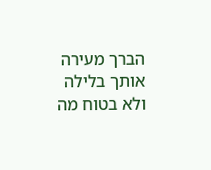הברך מעירה אותך בלילה ולא בטוח מה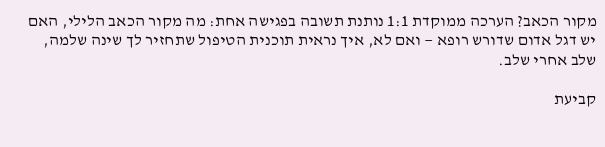מקור הכאב? הערכה ממוקדת 1:1 נותנת תשובה בפגישה אחת: מה מקור הכאב הלילי, האם יש דגל אדום שדורש רופא — ואם לא, איך נראית תוכנית הטיפול שתחזיר לך שינה שלמה, שלב אחרי שלב.

קביעת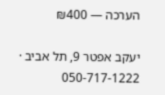הערכה — ₪400

יעקב אפטר 9, תל אביב · 050-717-1222